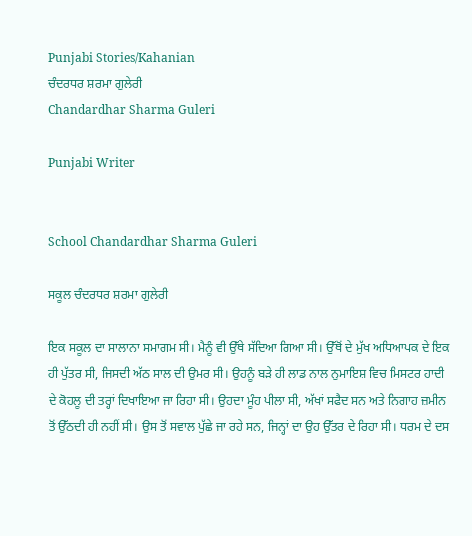Punjabi Stories/Kahanian
ਚੰਦਰਧਰ ਸ਼ਰਮਾ ਗੁਲੇਰੀ
Chandardhar Sharma Guleri

Punjabi Writer


School Chandardhar Sharma Guleri

ਸਕੂਲ ਚੰਦਰਧਰ ਸ਼ਰਮਾ ਗੁਲੇਰੀ

ਇਕ ਸਕੂਲ ਦਾ ਸਾਲਾਨਾ ਸਮਾਗਮ ਸੀ। ਮੈਨੂੰ ਵੀ ਉੱਥੇ ਸੱਦਿਆ ਗਿਆ ਸੀ। ਉੱਥੋਂ ਦੇ ਮੁੱਖ ਅਧਿਆਪਕ ਦੇ ਇਕ ਹੀ ਪੁੱਤਰ ਸੀ, ਜਿਸਦੀ ਅੱਠ ਸਾਲ ਦੀ ਉਮਰ ਸੀ। ਉਹਨੂੰ ਬੜੇ ਹੀ ਲਾਡ ਨਾਲ ਨੁਮਾਇਸ਼ ਵਿਚ ਮਿਸਟਰ ਹਾਦੀ ਦੇ ਕੋਹਲੂ ਦੀ ਤਰ੍ਹਾਂ ਦਿਖਾਇਆ ਜਾ ਰਿਹਾ ਸੀ। ਉਹਦਾ ਮੂੰਹ ਪੀਲਾ ਸੀ, ਅੱਖਾਂ ਸਫੈਦ ਸਨ ਅਤੇ ਨਿਗਾਹ ਜ਼ਮੀਨ ਤੋਂ ਉੱਠਦੀ ਹੀ ਨਹੀਂ ਸੀ। ਉਸ ਤੋਂ ਸਵਾਲ ਪੁੱਛੇ ਜਾ ਰਹੇ ਸਨ, ਜਿਨ੍ਹਾਂ ਦਾ ਉਹ ਉੱਤਰ ਦੇ ਰਿਹਾ ਸੀ। ਧਰਮ ਦੇ ਦਸ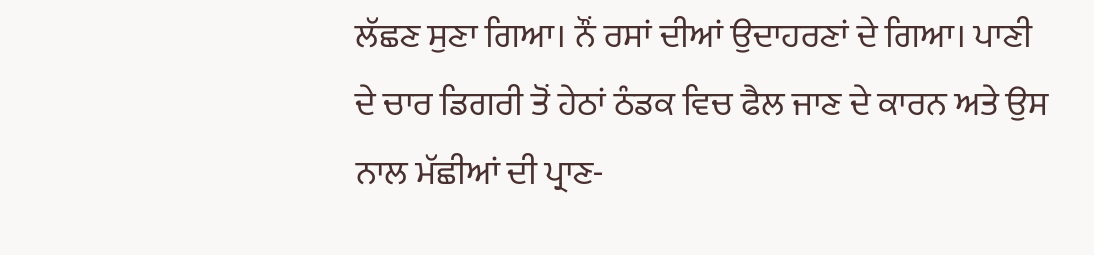ਲੱਛਣ ਸੁਣਾ ਗਿਆ। ਨੌਂ ਰਸਾਂ ਦੀਆਂ ਉਦਾਹਰਣਾਂ ਦੇ ਗਿਆ। ਪਾਣੀ ਦੇ ਚਾਰ ਡਿਗਰੀ ਤੋਂ ਹੇਠਾਂ ਠੰਡਕ ਵਿਚ ਫੈਲ ਜਾਣ ਦੇ ਕਾਰਨ ਅਤੇ ਉਸ ਨਾਲ ਮੱਛੀਆਂ ਦੀ ਪ੍ਰਾਣ-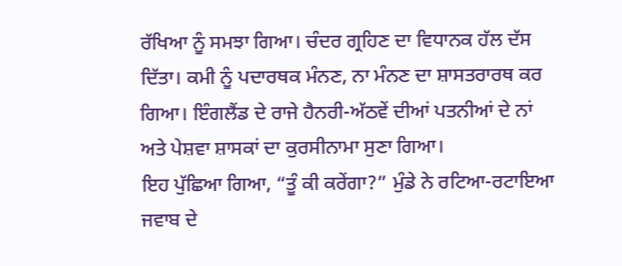ਰੱਖਿਆ ਨੂੰ ਸਮਝਾ ਗਿਆ। ਚੰਦਰ ਗ੍ਰਹਿਣ ਦਾ ਵਿਧਾਨਕ ਹੱਲ ਦੱਸ ਦਿੱਤਾ। ਕਮੀ ਨੂੰ ਪਦਾਰਥਕ ਮੰਨਣ, ਨਾ ਮੰਨਣ ਦਾ ਸ਼ਾਸਤਰਾਰਥ ਕਰ ਗਿਆ। ਇੰਗਲੈਂਡ ਦੇ ਰਾਜੇ ਹੈਨਰੀ-ਅੱਠਵੇਂ ਦੀਆਂ ਪਤਨੀਆਂ ਦੇ ਨਾਂ ਅਤੇ ਪੇਸ਼ਵਾ ਸ਼ਾਸਕਾਂ ਦਾ ਕੁਰਸੀਨਾਮਾ ਸੁਣਾ ਗਿਆ।
ਇਹ ਪੁੱਛਿਆ ਗਿਆ, “ਤੂੰ ਕੀ ਕਰੇਂਗਾ?” ਮੁੰਡੇ ਨੇ ਰਟਿਆ-ਰਟਾਇਆ ਜਵਾਬ ਦੇ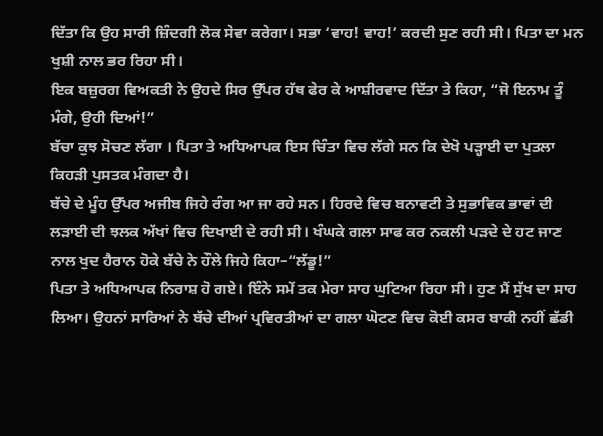ਦਿੱਤਾ ਕਿ ਉਹ ਸਾਰੀ ਜ਼ਿੰਦਗੀ ਲੋਕ ਸੇਵਾ ਕਰੇਗਾ। ਸਭਾ ‘ਵਾਹ! ਵਾਹ!’ ਕਰਦੀ ਸੁਣ ਰਹੀ ਸੀ। ਪਿਤਾ ਦਾ ਮਨ ਖੁਸ਼ੀ ਨਾਲ ਭਰ ਰਿਹਾ ਸੀ।
ਇਕ ਬਜ਼ੁਰਗ ਵਿਅਕਤੀ ਨੇ ਉਹਦੇ ਸਿਰ ਉੱਪਰ ਹੱਥ ਫੇਰ ਕੇ ਆਸ਼ੀਰਵਾਦ ਦਿੱਤਾ ਤੇ ਕਿਹਾ, “ਜੋ ਇਨਾਮ ਤੂੰ ਮੰਗੇ, ਉਹੀ ਦਿਆਂ!”
ਬੱਚਾ ਕੁਝ ਸੋਚਣ ਲੱਗਾ । ਪਿਤਾ ਤੇ ਅਧਿਆਪਕ ਇਸ ਚਿੰਤਾ ਵਿਚ ਲੱਗੇ ਸਨ ਕਿ ਦੇਖੋ ਪੜ੍ਹਾਈ ਦਾ ਪੁਤਲਾ ਕਿਹੜੀ ਪੁਸਤਕ ਮੰਗਦਾ ਹੈ।
ਬੱਚੇ ਦੇ ਮੂੰਹ ਉੱਪਰ ਅਜੀਬ ਜਿਹੇ ਰੰਗ ਆ ਜਾ ਰਹੇ ਸਨ। ਹਿਰਦੇ ਵਿਚ ਬਨਾਵਟੀ ਤੇ ਸੁਭਾਵਿਕ ਭਾਵਾਂ ਦੀ ਲੜਾਈ ਦੀ ਝਲਕ ਅੱਖਾਂ ਵਿਚ ਦਿਖਾਈ ਦੇ ਰਹੀ ਸੀ। ਖੰਘਕੇ ਗਲਾ ਸਾਫ ਕਰ ਨਕਲੀ ਪੜਦੇ ਦੇ ਹਟ ਜਾਣ ਨਾਲ ਖੁਦ ਹੈਰਾਨ ਹੋਕੇ ਬੱਚੇ ਨੇ ਹੌਲੇ ਜਿਹੇ ਕਿਹਾ–“ਲੱਡੂ!”
ਪਿਤਾ ਤੇ ਅਧਿਆਪਕ ਨਿਰਾਸ਼ ਹੋ ਗਏ। ਇੰਨੇ ਸਮੇਂ ਤਕ ਮੇਰਾ ਸਾਹ ਘੁਟਿਆ ਰਿਹਾ ਸੀ। ਹੁਣ ਮੈਂ ਸੁੱਖ ਦਾ ਸਾਹ ਲਿਆ। ਉਹਨਾਂ ਸਾਰਿਆਂ ਨੇ ਬੱਚੇ ਦੀਆਂ ਪ੍ਰਵਿਰਤੀਆਂ ਦਾ ਗਲਾ ਘੋਟਣ ਵਿਚ ਕੋਈ ਕਸਰ ਬਾਕੀ ਨਹੀਂ ਛੱਡੀ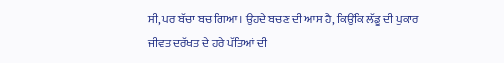ਸੀ, ਪਰ ਬੱਚਾ ਬਚ ਗਿਆ। ਉਹਦੇ ਬਚਣ ਦੀ ਆਸ ਹੈ, ਕਿਉਂਕਿ ਲੱਡੂ ਦੀ ਪੁਕਾਰ ਜੀਵਤ ਦਰੱਖਤ ਦੇ ਹਰੇ ਪੱਤਿਆਂ ਦੀ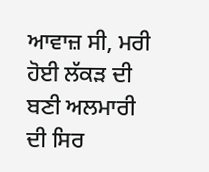ਆਵਾਜ਼ ਸੀ, ਮਰੀ ਹੋਈ ਲੱਕੜ ਦੀ ਬਣੀ ਅਲਮਾਰੀ ਦੀ ਸਿਰ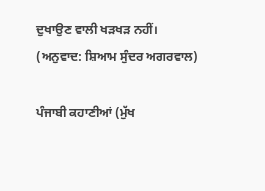ਦੁਖਾਉਣ ਵਾਲੀ ਖੜਖੜ ਨਹੀਂ।
(ਅਨੁਵਾਦ: ਸ਼ਿਆਮ ਸੁੰਦਰ ਅਗਰਵਾਲ)

ਪੰਜਾਬੀ ਕਹਾਣੀਆਂ (ਮੁੱਖ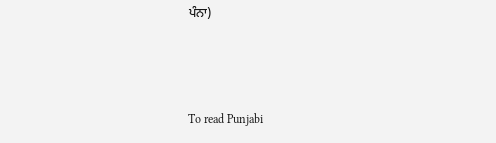ਪੰਨਾ)



To read Punjabi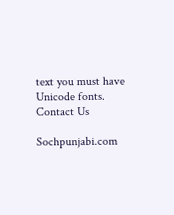text you must have Unicode fonts. Contact Us

Sochpunjabi.com